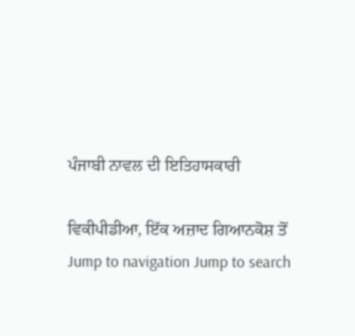ਪੰਜਾਬੀ ਨਾਵਲ ਦੀ ਇਤਿਹਾਸਕਾਰੀ

ਵਿਕੀਪੀਡੀਆ, ਇੱਕ ਅਜ਼ਾਦ ਗਿਆਨਕੋਸ਼ ਤੋਂ
Jump to navigation Jump to search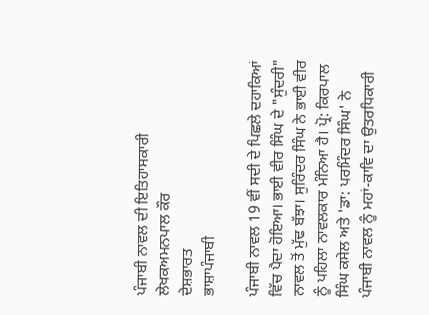ਪੰਜਾਬੀ ਨਾਵਲ ਦੀ ਇਤਿਹਾਸਕਾਰੀ
ਲੇਖਕਅਮਨਪਾਲ ਕੌਰ
ਦੇਸ਼ਭਾਰਤ
ਭਾਸ਼ਾਪੰਜਾਬੀ

ਪੰਜਾਬੀ ਨਾਵਲ 19 ਵੀਂ ਸਦੀ ਦੇ ਪਿਛਲੇ ਦਹਾਕਿਆਂ ਵਿੱਚ ਪੈਦਾ ਹੋਇਆ। ਭਾਈ ਵੀਰ ਸਿੰਘ ਦੇ "ਸੁੰਦਰੀ" ਨਾਵਲ ਤੋਂ ਮੁੱਢ ਬੱਝਾ। ਸੁਰਿੰਦਰ ਸਿੰਘ ਨੇ ਭਾਈ ਵੀਰ ਨੂੰ ਪਹਿਲਾ ਨਾਵਲਕਾਰ ਮੰਨਿਆ ਹੈ। ਪ੍ਰੋ: ਕਿਰਪਾਲ ਸਿੰਘ ਕਸੇਲ ਅਤੇ 'ਡਾ: ਪਰਮਿੰਦਰ ਸਿੰਘ' ਨੇ ਪੰਜਾਬੀ ਨਾਵਲ ਨੂੰ ਮਹਾਂ-ਕਾਵਿ ਦਾ ਉਤਰਧਿਕਾਰੀ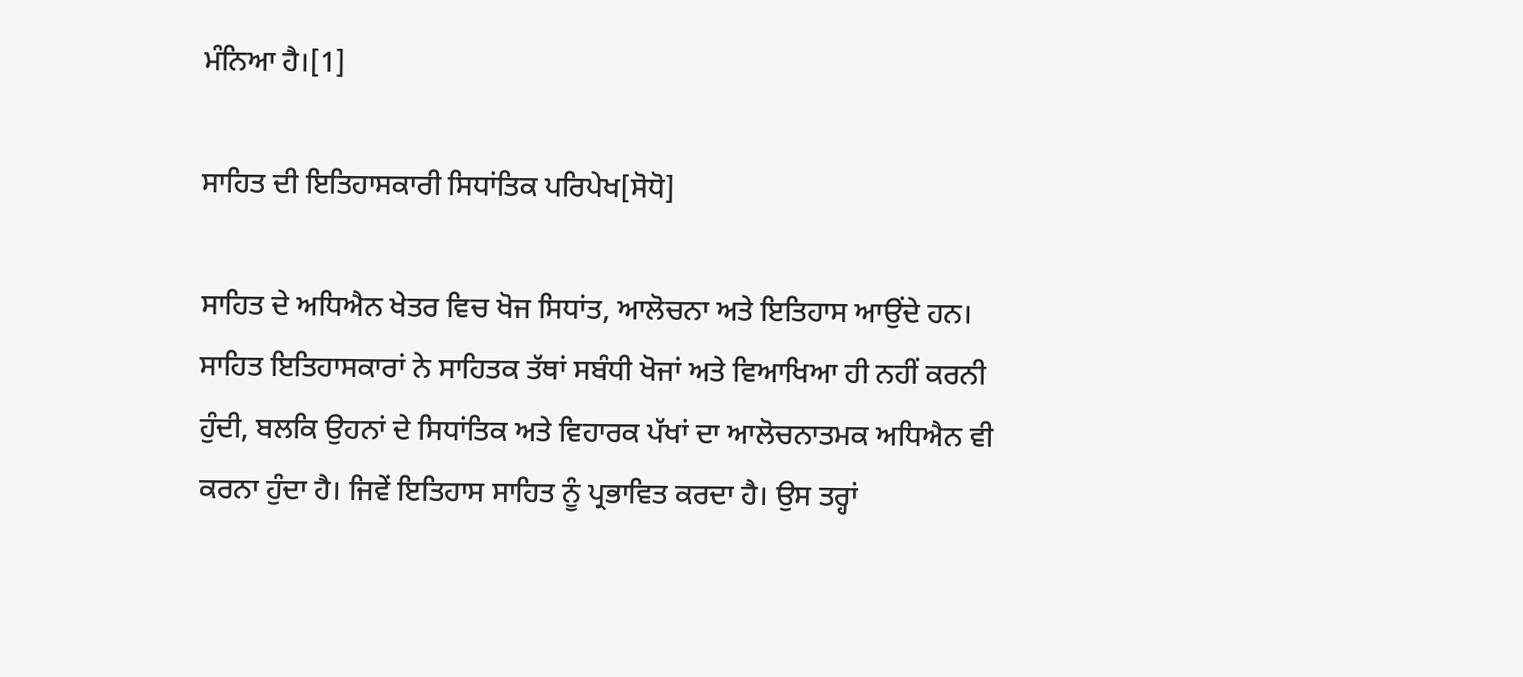ਮੰਨਿਆ ਹੈ।[1]

ਸਾਹਿਤ ਦੀ ਇਤਿਹਾਸਕਾਰੀ ਸਿਧਾਂਤਿਕ ਪਰਿਪੇਖ[ਸੋਧੋ]

ਸਾਹਿਤ ਦੇ ਅਧਿਐਨ ਖੇਤਰ ਵਿਚ ਖੋਜ ਸਿਧਾਂਤ, ਆਲੋਚਨਾ ਅਤੇ ਇਤਿਹਾਸ ਆਉਂਦੇ ਹਨ। ਸਾਹਿਤ ਇਤਿਹਾਸਕਾਰਾਂ ਨੇ ਸਾਹਿਤਕ ਤੱਥਾਂ ਸਬੰਧੀ ਖੋਜਾਂ ਅਤੇ ਵਿਆਖਿਆ ਹੀ ਨਹੀਂ ਕਰਨੀ ਹੁੰਦੀ, ਬਲਕਿ ਉਹਨਾਂ ਦੇ ਸਿਧਾਂਤਿਕ ਅਤੇ ਵਿਹਾਰਕ ਪੱਖਾਂ ਦਾ ਆਲੋਚਨਾਤਮਕ ਅਧਿਐਨ ਵੀ ਕਰਨਾ ਹੁੰਦਾ ਹੈ। ਜਿਵੇਂ ਇਤਿਹਾਸ ਸਾਹਿਤ ਨੂੰ ਪ੍ਰਭਾਵਿਤ ਕਰਦਾ ਹੈ। ਉਸ ਤਰ੍ਹਾਂ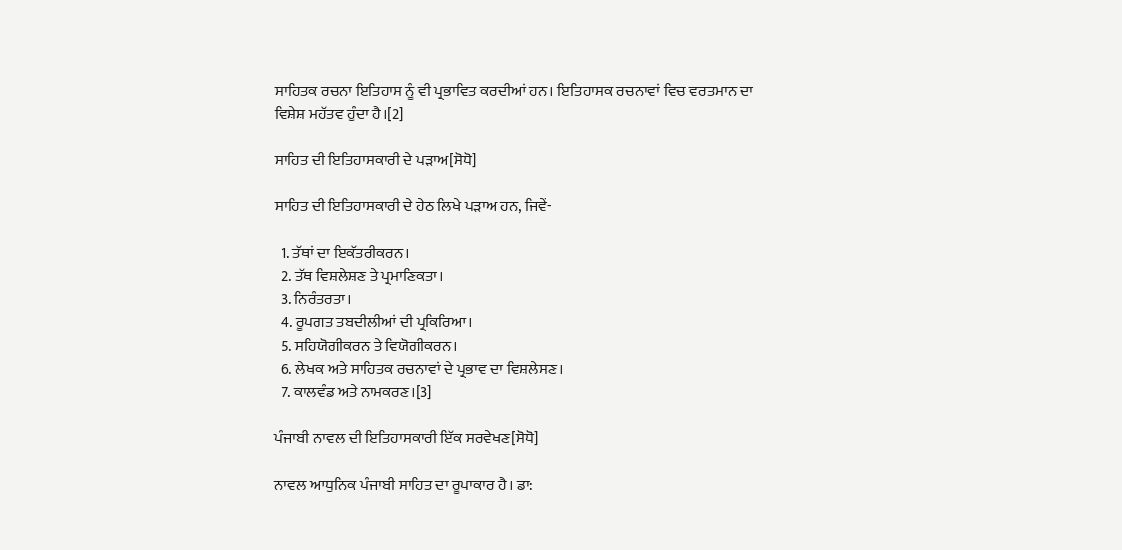ਸਾਹਿਤਕ ਰਚਨਾ ਇਤਿਹਾਸ ਨੂੰ ਵੀ ਪ੍ਰਭਾਵਿਤ ਕਰਦੀਆਂ ਹਨ। ਇਤਿਹਾਸਕ ਰਚਨਾਵਾਂ ਵਿਚ ਵਰਤਮਾਨ ਦਾ ਵਿਸ਼ੇਸ਼ ਮਹੱਤਵ ਹੁੰਦਾ ਹੈ।[2]

ਸਾਹਿਤ ਦੀ ਇਤਿਹਾਸਕਾਰੀ ਦੇ ਪੜਾਅ[ਸੋਧੋ]

ਸਾਹਿਤ ਦੀ ਇਤਿਹਾਸਕਾਰੀ ਦੇ ਹੇਠ ਲਿਖੇ ਪੜਾਅ ਹਨ, ਜਿਵੇਂ-

  1. ਤੱਥਾਂ ਦਾ ਇਕੱਤਰੀਕਰਨ।
  2. ਤੱਥ ਵਿਸ਼ਲੇਸ਼ਣ ਤੇ ਪ੍ਰਮਾਣਿਕਤਾ।
  3. ਨਿਰੰਤਰਤਾ।
  4. ਰੂਪਗਤ ਤਬਦੀਲੀਆਂ ਦੀ ਪ੍ਰਕਿਰਿਆ।
  5. ਸਹਿਯੋਗੀਕਰਨ ਤੇ ਵਿਯੋਗੀਕਰਨ।
  6. ਲੇਖਕ ਅਤੇ ਸਾਹਿਤਕ ਰਚਨਾਵਾਂ ਦੇ ਪ੍ਰਭਾਵ ਦਾ ਵਿਸ਼ਲੇਸਣ।
  7. ਕਾਲਵੰਡ ਅਤੇ ਨਾਮਕਰਣ।[3]

ਪੰਜਾਬੀ ਨਾਵਲ ਦੀ ਇਤਿਹਾਸਕਾਰੀ ਇੱਕ ਸਰਵੇਖਣ[ਸੋਧੋ]

ਨਾਵਲ ਆਧੁਨਿਕ ਪੰਜਾਬੀ ਸਾਹਿਤ ਦਾ ਰੂਪਾਕਾਰ ਹੈ। ਡਾ: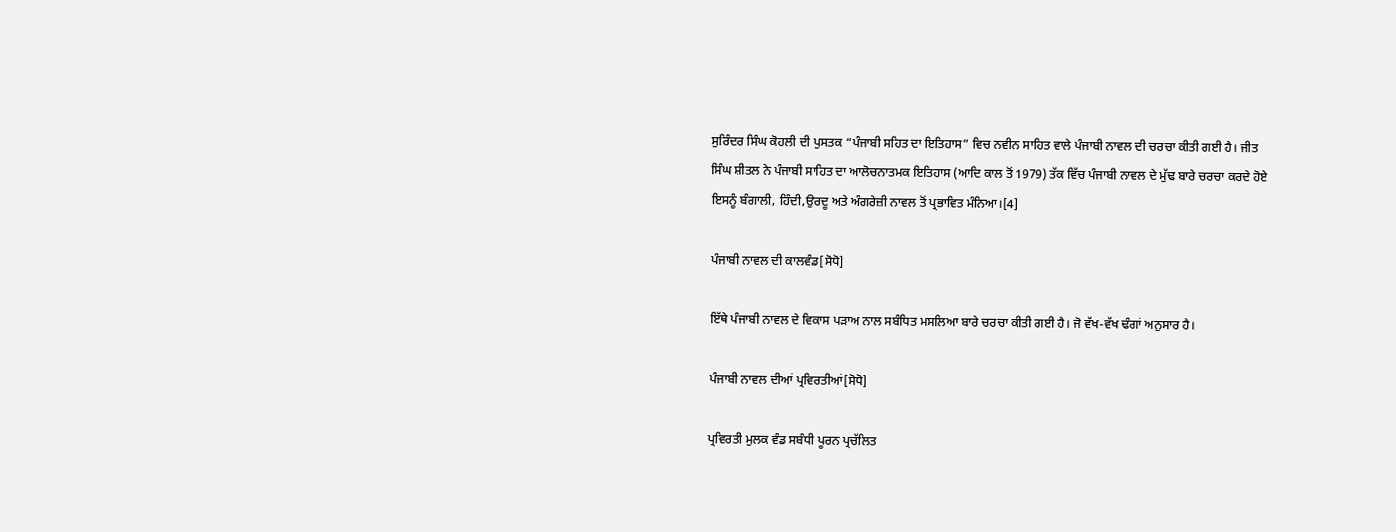ਸੁਰਿੰਦਰ ਸਿੰਘ ਕੋਹਲੀ ਦੀ ਪੁਸਤਕ “ਪੰਜਾਬੀ ਸਹਿਤ ਦਾ ਇਤਿਹਾਸ” ਵਿਚ ਨਵੀਨ ਸਾਹਿਤ ਵਾਲੇ ਪੰਜਾਬੀ ਨਾਵਲ ਦੀ ਚਰਚਾ ਕੀਤੀ ਗਈ ਹੈ। ਜੀਤ ਸਿੰਘ ਸ਼ੀਤਲ ਨੇ ਪੰਜਾਬੀ ਸਾਹਿਤ ਦਾ ਆਲੋਚਨਾਤਮਕ ਇਤਿਹਾਸ (ਆਦਿ ਕਾਲ ਤੋਂ 1979) ਤੱਕ ਵਿੱਚ ਪੰਜਾਬੀ ਨਾਵਲ ਦੇ ਮੁੱਢ ਬਾਰੇ ਚਰਚਾ ਕਰਦੇ ਹੋਏ ਇਸਨੂੰ ਬੰਗਾਲੀ, ਹਿੰਦੀ,ਉਰਦੂ ਅਤੇ ਅੰਗਰੇਜ਼ੀ ਨਾਵਲ ਤੋਂ ਪ੍ਰਭਾਵਿਤ ਮੰਨਿਆ।[4]

ਪੰਜਾਬੀ ਨਾਵਲ ਦੀ ਕਾਲਵੰਡ[ਸੋਧੋ]

ਇੱਥੇ ਪੰਜਾਬੀ ਨਾਵਲ ਦੇ ਵਿਕਾਸ ਪੜਾਅ ਨਾਲ ਸਬੰਧਿਤ ਮਸਲਿਆ ਬਾਰੇ ਚਰਚਾ ਕੀਤੀ ਗਈ ਹੈ। ਜੋ ਵੱਖ-ਵੱਖ ਢੰਗਾਂ ਅਨੁਸਾਰ ਹੈ।

ਪੰਜਾਬੀ ਨਾਵਲ ਦੀਆਂ ਪ੍ਰਵਿਰਤੀਆਂ[ਸੋਧੋ]

ਪ੍ਰਵਿਰਤੀ ਮੁਲਕ ਵੰਡ ਸਬੰਧੀ ਪੂਰਨ ਪ੍ਰਚੱਲਿਤ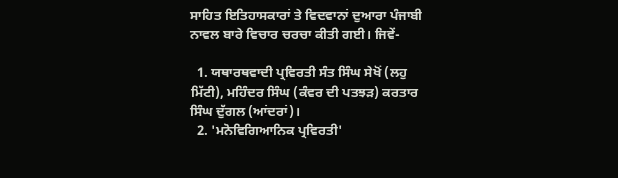ਸਾਹਿਤ ਇਤਿਹਾਸਕਾਰਾਂ ਤੇ ਵਿਦਵਾਨਾਂ ਦੁਆਰਾ ਪੰਜਾਬੀ ਨਾਵਲ ਬਾਰੇ ਵਿਚਾਰ ਚਰਚਾ ਕੀਤੀ ਗਈ। ਜਿਵੇਂ-

  1. ਯਥਾਰਥਵਾਦੀ ਪ੍ਰਵਿਰਤੀ ਸੰਤ ਸਿੰਘ ਸੇਖੋਂ (ਲਹੁ ਮਿੱਟੀ), ਮਹਿੰਦਰ ਸਿੰਘ (ਕੰਵਰ ਦੀ ਪਤਝੜ) ਕਰਤਾਰ ਸਿੰਘ ਦੁੱਗਲ (ਆਂਦਰਾਂ)।
  2. 'ਮਨੋਵਿਗਿਆਨਿਕ ਪ੍ਰਵਿਰਤੀ'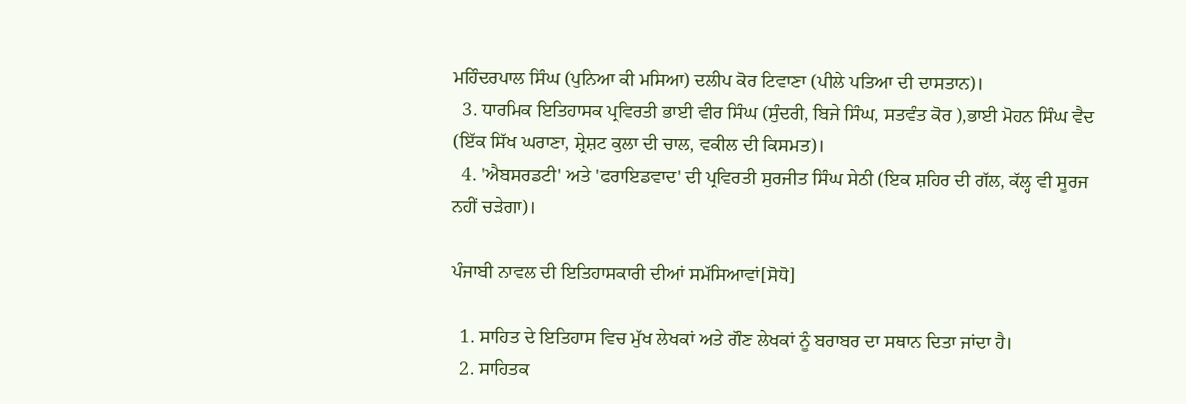ਮਹਿੰਦਰਪਾਲ ਸਿੰਘ (ਪੁਨਿਆ ਕੀ ਮਸਿਆ) ਦਲੀਪ ਕੋਰ ਟਿਵਾਣਾ (ਪੀਲੇ ਪਤਿਆ ਦੀ ਦਾਸਤਾਨ)।
  3. ਧਾਰਮਿਕ ਇਤਿਹਾਸਕ ਪ੍ਰਵਿਰਤੀ ਭਾਈ ਵੀਰ ਸਿੰਘ (ਸੁੰਦਰੀ, ਬਿਜੇ ਸਿੰਘ, ਸਤਵੰਤ ਕੋਰ ),ਭਾਈ ਮੋਹਨ ਸਿੰਘ ਵੈਦ (ਇੱਕ ਸਿੱਖ ਘਰਾਣਾ, ਸ਼੍ਰੇਸ਼ਟ ਕੁਲਾ ਦੀ ਚਾਲ, ਵਕੀਲ ਦੀ ਕਿਸਮਤ)।
  4. 'ਐਬਸਰਡਟੀ' ਅਤੇ 'ਫਰਾਇਡਵਾਦ' ਦੀ ਪ੍ਰਵਿਰਤੀ ਸੁਰਜੀਤ ਸਿੰਘ ਸੇਠੀ (ਇਕ ਸ਼ਹਿਰ ਦੀ ਗੱਲ, ਕੱਲ੍ਹ ਵੀ ਸੂਰਜ ਨਹੀਂ ਚੜੇਗਾ)।

ਪੰਜਾਬੀ ਨਾਵਲ ਦੀ ਇਤਿਹਾਸਕਾਰੀ ਦੀਆਂ ਸਮੱਸਿਆਵਾਂ[ਸੋਧੋ]

  1. ਸਾਹਿਤ ਦੇ ਇਤਿਹਾਸ ਵਿਚ ਮੁੱਖ ਲੇਖਕਾਂ ਅਤੇ ਗੌਣ ਲੇਖਕਾਂ ਨੂੰ ਬਰਾਬਰ ਦਾ ਸਥਾਨ ਦਿਤਾ ਜਾਂਦਾ ਹੈ।
  2. ਸਾਹਿਤਕ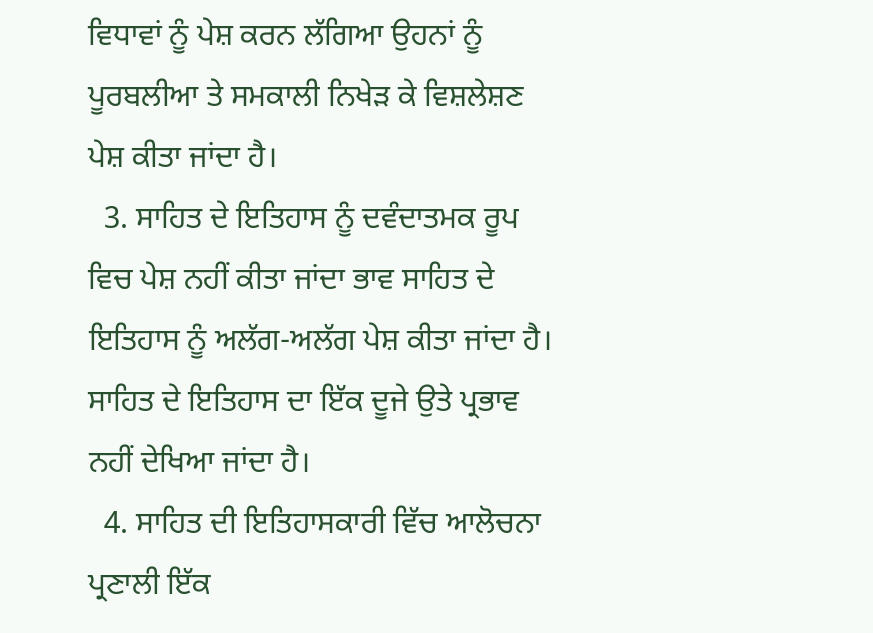ਵਿਧਾਵਾਂ ਨੂੰ ਪੇਸ਼ ਕਰਨ ਲੱਗਿਆ ਉਹਨਾਂ ਨੂੰ ਪੂਰਬਲੀਆ ਤੇ ਸਮਕਾਲੀ ਨਿਖੇੜ ਕੇ ਵਿਸ਼ਲੇਸ਼ਣ ਪੇਸ਼ ਕੀਤਾ ਜਾਂਦਾ ਹੈ।
  3. ਸਾਹਿਤ ਦੇ ਇਤਿਹਾਸ ਨੂੰ ਦਵੰਦਾਤਮਕ ਰੂਪ ਵਿਚ ਪੇਸ਼ ਨਹੀਂ ਕੀਤਾ ਜਾਂਦਾ ਭਾਵ ਸਾਹਿਤ ਦੇ ਇਤਿਹਾਸ ਨੂੰ ਅਲੱਗ-ਅਲੱਗ ਪੇਸ਼ ਕੀਤਾ ਜਾਂਦਾ ਹੈ। ਸਾਹਿਤ ਦੇ ਇਤਿਹਾਸ ਦਾ ਇੱਕ ਦੂਜੇ ਉਤੇ ਪ੍ਰਭਾਵ ਨਹੀਂ ਦੇਖਿਆ ਜਾਂਦਾ ਹੈ।
  4. ਸਾਹਿਤ ਦੀ ਇਤਿਹਾਸਕਾਰੀ ਵਿੱਚ ਆਲੋਚਨਾ ਪ੍ਰਣਾਲੀ ਇੱਕ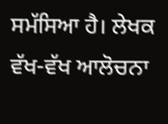ਸਮੱਸਿਆ ਹੈ। ਲੇਖਕ ਵੱਖ-ਵੱਖ ਆਲੋਚਨਾ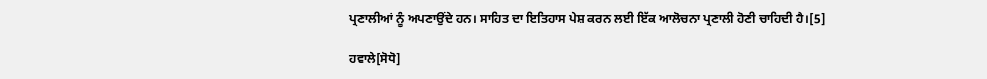ਪ੍ਰਣਾਲੀਆਂ ਨੂੰ ਅਪਣਾਉਂਦੇ ਹਨ। ਸਾਹਿਤ ਦਾ ਇਤਿਹਾਸ ਪੇਸ਼ ਕਰਨ ਲਈ ਇੱਕ ਆਲੋਚਨਾ ਪ੍ਰਣਾਲੀ ਹੋਣੀ ਚਾਹਿਦੀ ਹੈ।[5]

ਹਵਾਲੇ[ਸੋਧੋ]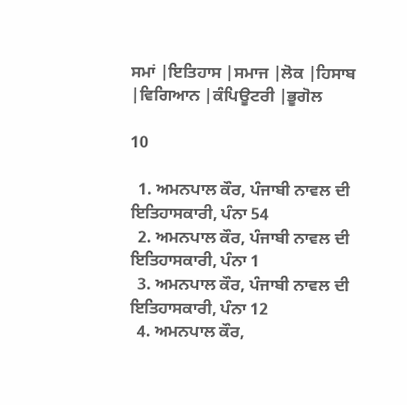ਸਮਾਂ |ਇਤਿਹਾਸ |ਸਮਾਜ |ਲੋਕ |ਹਿਸਾਬ |ਵਿਗਿਆਨ |ਕੰਪਿਊਟਰੀ |ਭੂਗੋਲ

10

  1. ਅਮਨਪਾਲ ਕੌਰ, ਪੰਜਾਬੀ ਨਾਵਲ ਦੀ ਇਤਿਹਾਸਕਾਰੀ, ਪੰਨਾ 54
  2. ਅਮਨਪਾਲ ਕੌਰ, ਪੰਜਾਬੀ ਨਾਵਲ ਦੀ ਇਤਿਹਾਸਕਾਰੀ, ਪੰਨਾ 1
  3. ਅਮਨਪਾਲ ਕੌਰ, ਪੰਜਾਬੀ ਨਾਵਲ ਦੀ ਇਤਿਹਾਸਕਾਰੀ, ਪੰਨਾ 12
  4. ਅਮਨਪਾਲ ਕੌਰ,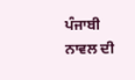ਪੰਜਾਬੀ ਨਾਵਲ ਦੀ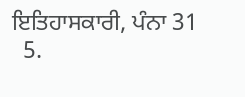ਇਤਿਹਾਸਕਾਰੀ, ਪੰਨਾ 31
  5.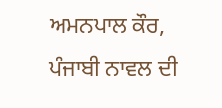ਅਮਨਪਾਲ ਕੌਰ, ਪੰਜਾਬੀ ਨਾਵਲ ਦੀ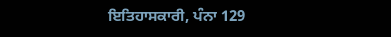ਇਤਿਹਾਸਕਾਰੀ, ਪੰਨਾ 129